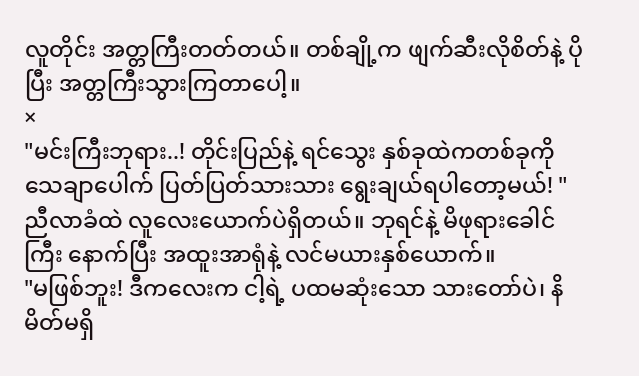လူတိုင်း အတ္တကြီးတတ်တယ်။ တစ်ချို့က ဖျက်ဆီးလိုစိတ်နဲ့ ပိုပြီး အတ္တကြီးသွားကြတာပေါ့။
×
"မင်းကြီးဘုရား..! တိုင်းပြည်နဲ့ ရင်သွေး နှစ်ခုထဲကတစ်ခုကို သေချာပေါက် ပြတ်ပြတ်သားသား ရွေးချယ်ရပါတော့မယ်! "
ညီလာခံထဲ လူလေးယောက်ပဲရှိတယ်။ ဘုရင်နဲ့ မိဖုရားခေါင်ကြီး နောက်ပြီး အထူးအာရုံနဲ့ လင်မယားနှစ်ယောက်။
"မဖြစ်ဘူး! ဒီကလေးက ငါ့ရဲ့ ပထမဆုံးသော သားတော်ပဲ၊ နိမိတ်မရှိ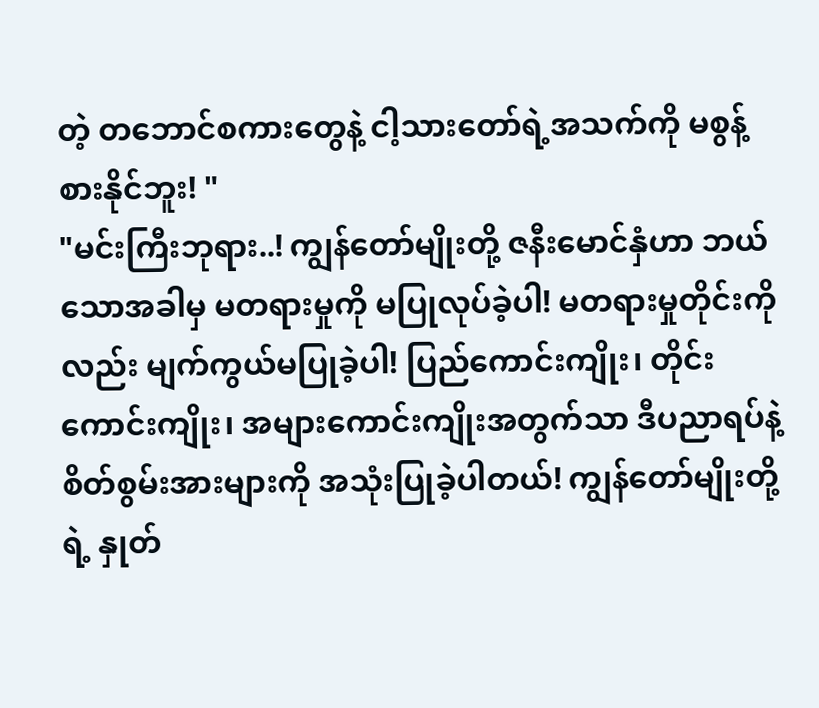တဲ့ တဘောင်စကားတွေနဲ့ ငါ့သားတော်ရဲ့အသက်ကို မစွန့်စားနိုင်ဘူး! "
"မင်းကြီးဘုရား..! ကျွန်တော်မျိုးတို့ ဇနီးမောင်နှံဟာ ဘယ်သောအခါမှ မတရားမှုကို မပြုလုပ်ခဲ့ပါ! မတရားမှုတိုင်းကိုလည်း မျက်ကွယ်မပြုခဲ့ပါ! ပြည်ကောင်းကျိုး၊ တိုင်းကောင်းကျိုး၊ အများကောင်းကျိုးအတွက်သာ ဒီပညာရပ်နဲ့ စိတ်စွမ်းအားများကို အသုံးပြုခဲ့ပါတယ်! ကျွန်တော်မျိုးတို့ရဲ့ နှုတ်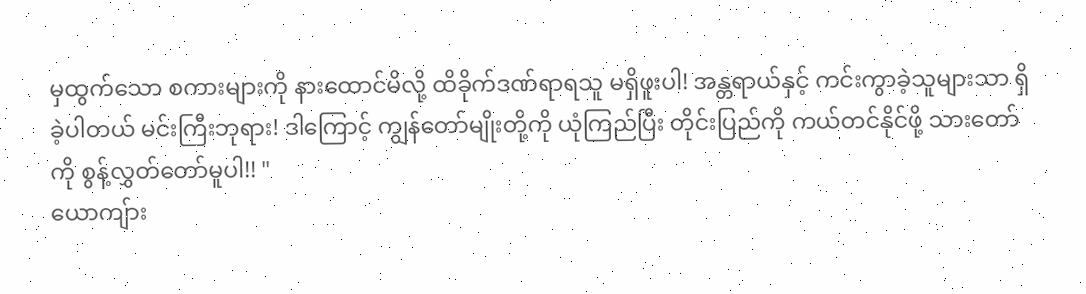မှထွက်သော စကားများကို နားထောင်မိလို့ ထိခိုက်ဒဏ်ရာရသူ မရှိဖူးပါ! အန္တရာယ်နှင့် ကင်းကွာခဲ့သူများသာ ရှိခဲ့ပါတယ် မင်းကြီးဘုရား! ဒါကြောင့် ကျွန်တော်မျိုးတို့ကို ယုံကြည်ပြီး တိုင်းပြည်ကို ကယ်တင်နိုင်ဖို့ သားတော်ကို စွန့်လွှတ်တော်မူပါ!! "
ယောကျ်ား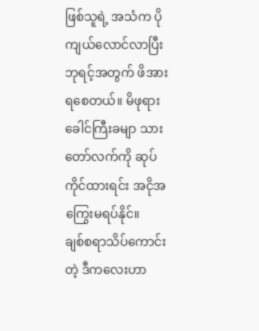ဖြစ်သူရဲ့ အသံက ပိုကျယ်လောင်လာပြီး ဘုရင့်အတွက် ဖိအားရစေတယ်။ မိဖုရားခေါင်ကြီးခမျာ သားတော်လက်ကို ဆုပ်ကိုင်ထားရင်း အငိုအကြွေးမရပ်နိုင်။
ချစ်စရာသိပ်ကောင်းတဲ့ ဒီကလေးဟာ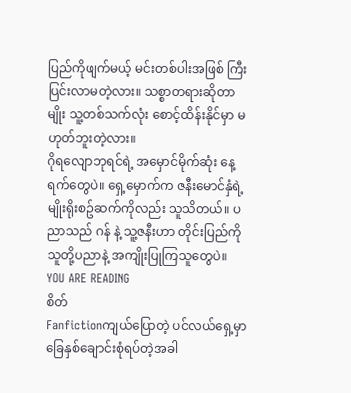ပြည်ကိုဖျက်မယ့် မင်းတစ်ပါးအဖြစ် ကြီးပြင်းလာမတဲ့လား။ သစ္စာတရားဆိုတာမျိုး သူ့တစ်သက်လုံး စောင့်ထိန်းနိုင်မှာ မဟုတ်ဘူးတဲ့လား။
ဂိုရလျောဘုရင်ရဲ့ အမှောင်မိုက်ဆုံး နေ့ရက်တွေပဲ။ ရှေ့မှောက်က ဇနီးမောင်နှံရဲ့ မျိုးရိုးစဥ်ဆက်ကိုလည်း သူသိတယ်။ ပညာသည် ဂန် နဲ့ သူ့ဇနီးဟာ တိုင်းပြည်ကို သူတို့ပညာနဲ့ အကျိုးပြုကြသူတွေပဲ။
YOU ARE READING
စိတ်
Fanfictionကျယ်ပြောတဲ့ ပင်လယ်ရှေ့မှာ ခြေနှစ်ချောင်းစုံရပ်တဲ့အခါ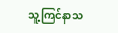သူ့ကြင်နာသ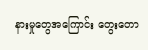နားမှုတွေအကြောင်း တွေးတော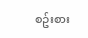စဥ်းစား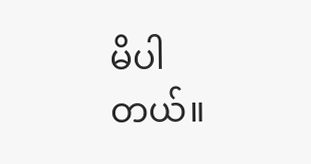မိပါတယ်။